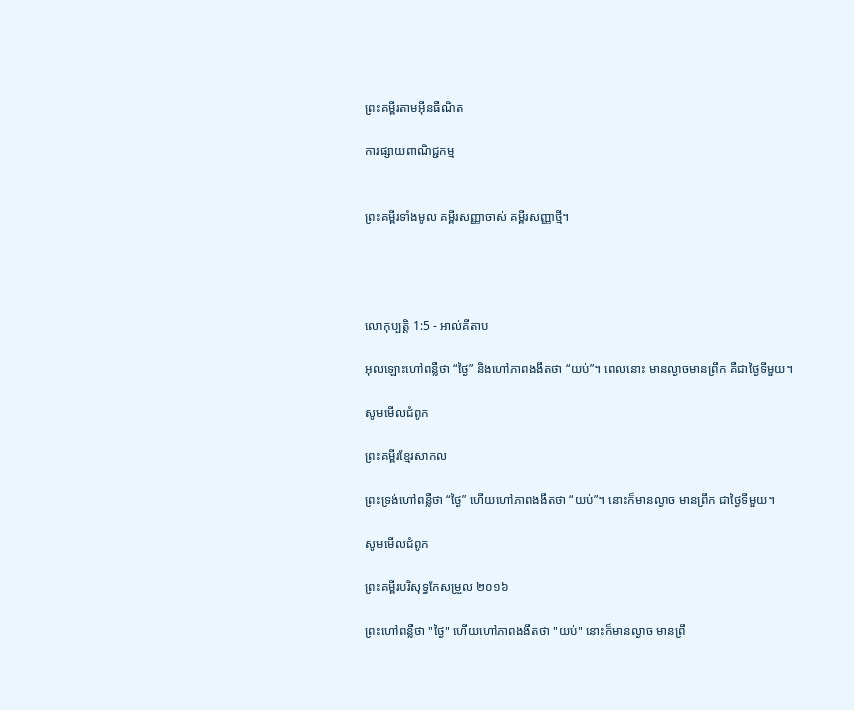ព្រះគម្ពីរតាមអ៊ីនធឺណិត

ការផ្សាយពាណិជ្ជកម្ម


ព្រះគម្ពីរទាំងមូល គម្ពីរសញ្ញាចាស់ គម្ពីរសញ្ញាថ្មី។




លោកុ‌ប្បត្តិ 1:5 - អាល់គីតាប

អុលឡោះហៅពន្លឺថា “ថ្ងៃ” និងហៅភាពងងឹតថា “យប់”។ ពេលនោះ មានល្ងាចមានព្រឹក គឺជាថ្ងៃទីមួយ។

សូមមើលជំពូក

ព្រះគម្ពីរខ្មែរសាកល

ព្រះទ្រង់ហៅពន្លឺថា “ថ្ងៃ” ហើយហៅភាពងងឹតថា “យប់”។ នោះក៏មានល្ងាច មានព្រឹក ជាថ្ងៃទីមួយ។

សូមមើលជំពូក

ព្រះគម្ពីរបរិសុទ្ធកែសម្រួល ២០១៦

ព្រះហៅពន្លឺថា "ថ្ងៃ" ហើយហៅភាពងងឹតថា "យប់" នោះក៏មានល្ងាច មានព្រឹ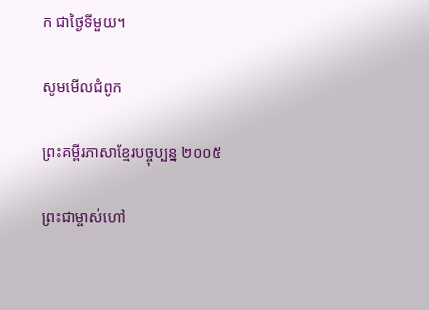ក ជាថ្ងៃទីមួយ។

សូមមើលជំពូក

ព្រះគម្ពីរភាសាខ្មែរបច្ចុប្បន្ន ២០០៥

ព្រះ‌ជាម្ចាស់ហៅ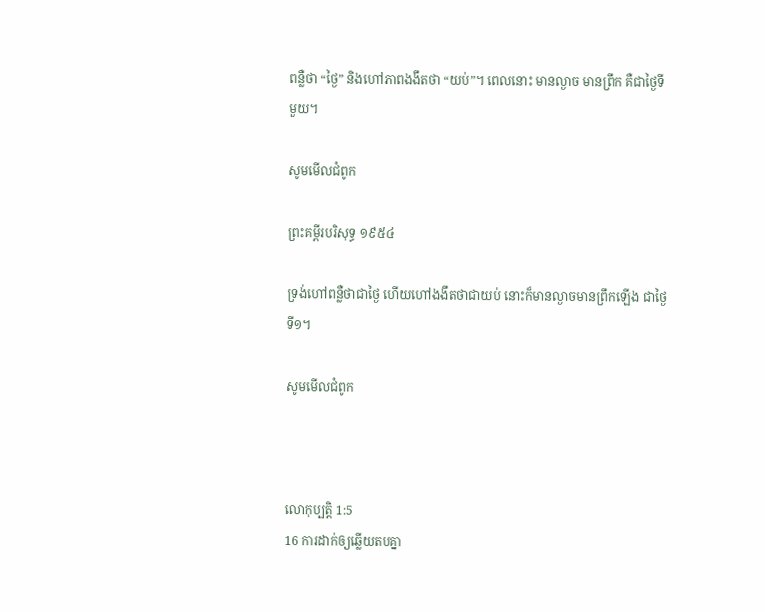ពន្លឺថា “ថ្ងៃ” និងហៅភាពងងឹតថា “យប់”។ ពេលនោះ មានល្ងាច មានព្រឹក គឺជាថ្ងៃទីមួយ។

សូមមើលជំពូក

ព្រះគម្ពីរបរិសុទ្ធ ១៩៥៤

ទ្រង់ហៅពន្លឺថាជាថ្ងៃ ហើយហៅងងឹតថាជាយប់ នោះក៏មានល្ងាចមានព្រឹកឡើង ជាថ្ងៃទី១។

សូមមើលជំពូក



លោកុ‌ប្បត្តិ 1:5
16 ការដាក់ឲ្យឆ្លើយតបគ្នា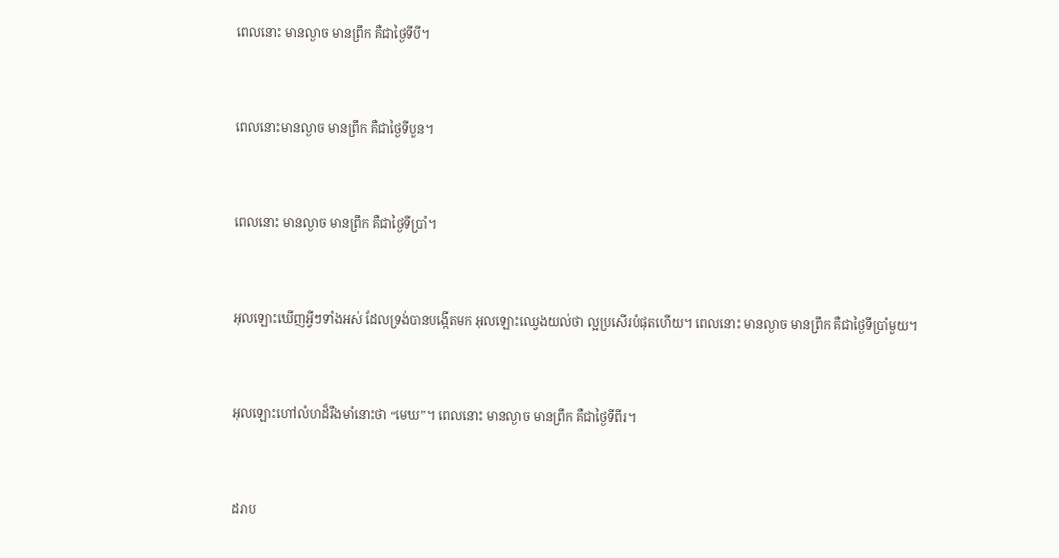ពេលនោះ មានល្ងាច មានព្រឹក គឺជាថ្ងៃទីបី។


ពេលនោះមានល្ងាច មានព្រឹក គឺជាថ្ងៃទីបួន។


ពេលនោះ មានល្ងាច មានព្រឹក គឺជាថ្ងៃទីប្រាំ។


អុលឡោះឃើញអ្វីៗទាំងអស់ ដែលទ្រង់បានបង្កើតមក អុលឡោះឈ្វេងយល់ថា ល្អប្រសើរបំផុតហើយ។ ពេលនោះ មានល្ងាច មានព្រឹក គឺជាថ្ងៃទីប្រាំមួយ។


អុលឡោះហៅលំហដ៏រឹងមាំនោះថា “មេឃ”។ ពេលនោះ មានល្ងាច មានព្រឹក គឺជាថ្ងៃទីពីរ។


ដរាប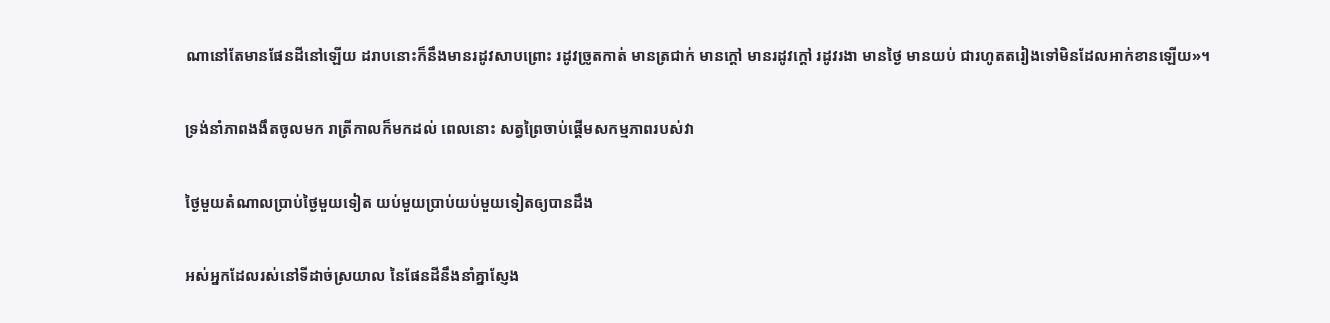ណានៅតែមានផែនដីនៅឡើយ ដរាបនោះក៏នឹងមានរដូវសាបព្រោះ រដូវច្រូតកាត់ មានត្រជាក់ មានក្តៅ មានរដូវក្តៅ រដូវរងា មានថ្ងៃ មានយប់ ជារហូតតរៀងទៅមិនដែលអាក់ខានឡើយ»។


ទ្រង់នាំភាពងងឹតចូលមក រាត្រីកាលក៏មកដល់ ពេលនោះ សត្វព្រៃចាប់ផ្ដើមសកម្ម‌ភាពរបស់វា


ថ្ងៃមួយតំណាលប្រាប់ថ្ងៃមួយទៀត យប់មួយប្រាប់យប់មួយទៀតឲ្យបានដឹង


អស់អ្នកដែលរស់នៅទីដាច់ស្រយាល នៃផែនដីនឹងនាំគ្នាស្ញែង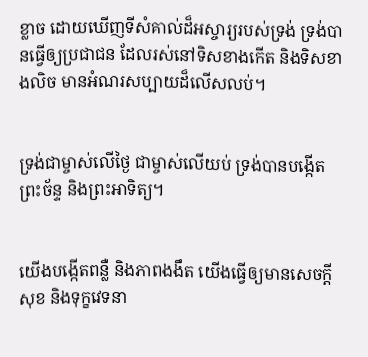ខ្លាច ដោយឃើញទីសំគាល់ដ៏អស្ចារ្យរបស់ទ្រង់ ទ្រង់បានធ្វើឲ្យប្រជា‌ជន ដែលរស់នៅទិសខាងកើត និងទិសខាងលិច មានអំណរសប្បាយដ៏លើស‌លប់។


ទ្រង់ជាម្ចាស់លើថ្ងៃ ជាម្ចាស់លើយប់ ទ្រង់បានបង្កើតព្រះ‌ច័ន្ទ និងព្រះ‌អាទិត្យ។


យើងបង្កើតពន្លឺ និងភាពងងឹត យើងធ្វើឲ្យមានសេចក្ដីសុខ និងទុក្ខវេទនា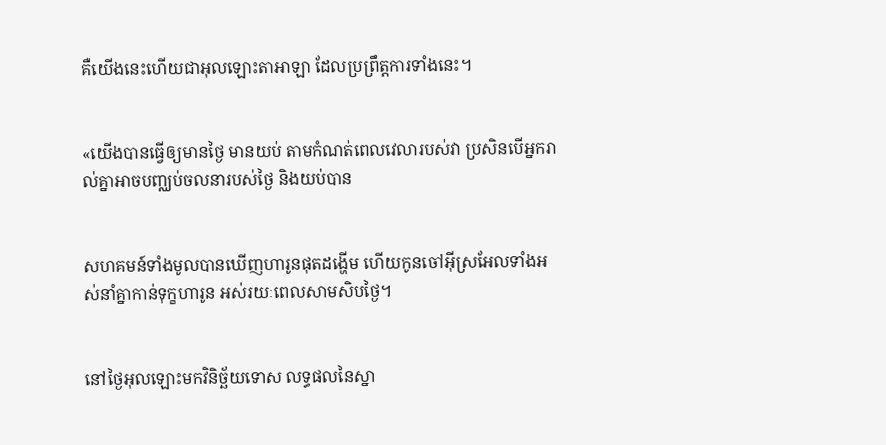គឺយើងនេះហើយជាអុលឡោះ‌តាអាឡា ដែលប្រព្រឹត្តការទាំងនេះ។


«យើងបានធ្វើឲ្យមានថ្ងៃ មានយប់ តាមកំណត់ពេលវេលារបស់វា ប្រសិនបើអ្នករាល់គ្នាអាចបញ្ឈប់ចលនារបស់ថ្ងៃ និងយប់បាន


សហគមន៍ទាំងមូលបានឃើញហារូនផុតដង្ហើម ហើយកូនចៅអ៊ីស្រ‌អែលទាំងអស់នាំគ្នាកាន់ទុក្ខហារូន អស់រយៈពេលសាម‌សិបថ្ងៃ។


នៅថ្ងៃអុលឡោះមកវិនិច្ឆ័យទោស លទ្ធផលនៃស្នា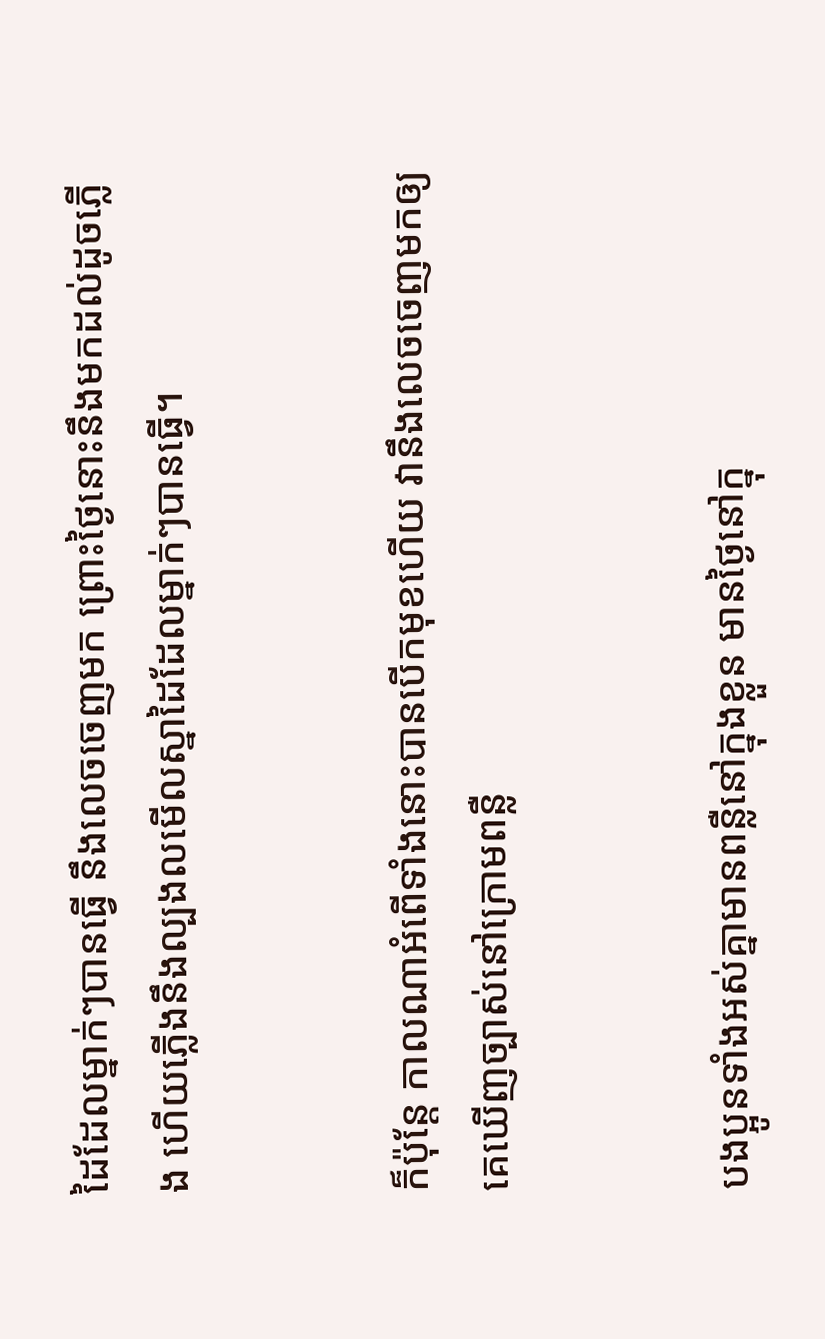ដៃដែលម្នាក់ៗបានធ្វើ នឹងលេចចេញមក ព្រោះថ្ងៃនោះនឹងមកដល់ដូចភ្លើង ហើយភ្លើងនឹងល្បង‌លមើលស្នាដៃដែលម្នាក់ៗបានធ្វើ។


ក៏ប៉ុន្ដែ កាលណាអំពើទាំងនោះបានបើកមុខហើយ វានឹងលេចចេញមកឲ្យគេឃើញច្បាស់នៅក្រោមពន្លឺ


បងប្អូនទាំងអស់គ្នាមានពន្លឺនៅក្នុងខ្លួន មានថ្ងៃនៅក្នុ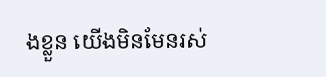ងខ្លួន យើងមិនមែនរស់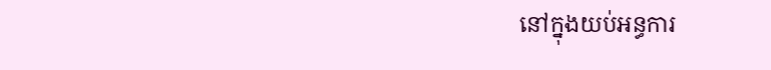នៅក្នុងយប់អន្ធការ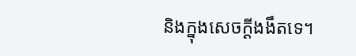និងក្នុងសេចក្ដីងងឹតទេ។